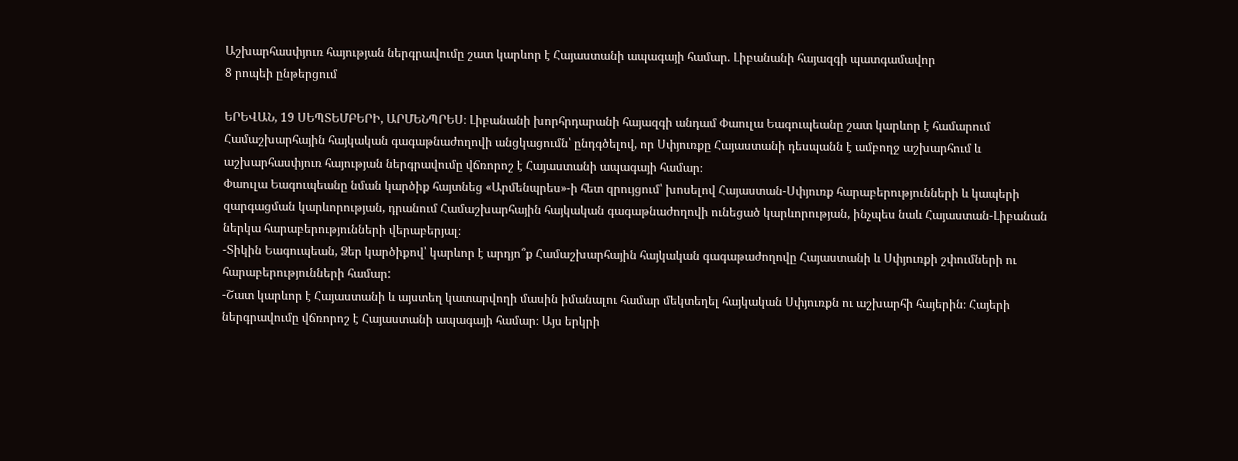Աշխարհասփյուռ հայության ներգրավումը շատ կարևոր է Հայաստանի ապագայի համար. Լիբանանի հայազգի պատգամավոր
8 րոպեի ընթերցում

ԵՐԵՎԱՆ, 19 ՍԵՊՏԵՄԲԵՐԻ, ԱՐՄԵՆՊՐԵՍ։ Լիբանանի խորհրդարանի հայազգի անդամ Փաուլա Եագուպեանը շատ կարևոր է համարում Համաշխարհային հայկական գագաթնաժողովի անցկացումն՝ ընդգծելով, որ Սփյուռքը Հայաստանի դեսպանն է ամբողջ աշխարհում և աշխարհասփյուռ հայության ներգրավումը վճռորոշ է Հայաստանի ապագայի համար։
Փաուլա Եագուպեանը նման կարծիք հայտնեց «Արմենպրես»-ի հետ զրույցում՝ խոսելով Հայաստան-Սփյուռք հարաբերությունների և կապերի զարգացման կարևորության, դրանում Համաշխարհային հայկական գագաթնաժողովի ունեցած կարևորության, ինչպես նաև Հայաստան-Լիբանան ներկա հարաբերությունների վերաբերյալ։
-Տիկին Եագուպեան, Ձեր կարծիքով՝ կարևոր է արդյո՞ք Համաշխարհային հայկական գագաթաժողովը Հայաստանի և Սփյուռքի շփումների ու հարաբերությունների համար:
-Շատ կարևոր է Հայաստանի և այստեղ կատարվողի մասին իմանալու համար մեկտեղել հայկական Սփյուռքն ու աշխարհի հայերին։ Հայերի ներգրավումը վճռորոշ է Հայաստանի ապագայի համար։ Այս երկրի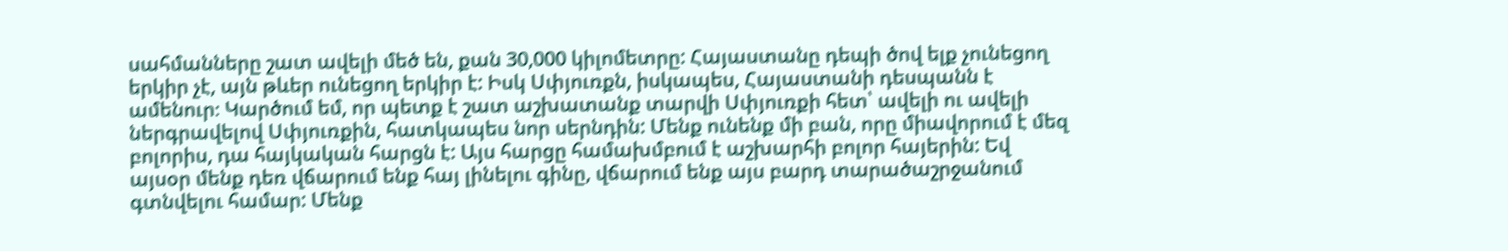սահմանները շատ ավելի մեծ են, քան 30,000 կիլոմետրը: Հայաստանը դեպի ծով ելք չունեցող երկիր չէ, այն թևեր ունեցող երկիր է: Իսկ Սփյուռքն, իսկապես, Հայաստանի դեսպանն է ամենուր։ Կարծում եմ, որ պետք է շատ աշխատանք տարվի Սփյուռքի հետ՝ ավելի ու ավելի ներգրավելով Սփյուռքին, հատկապես նոր սերնդին: Մենք ունենք մի բան, որը միավորում է մեզ բոլորիս, դա հայկական հարցն է: Այս հարցը համախմբում է աշխարհի բոլոր հայերին: Եվ այսօր մենք դեռ վճարում ենք հայ լինելու գինը, վճարում ենք այս բարդ տարածաշրջանում գտնվելու համար: Մենք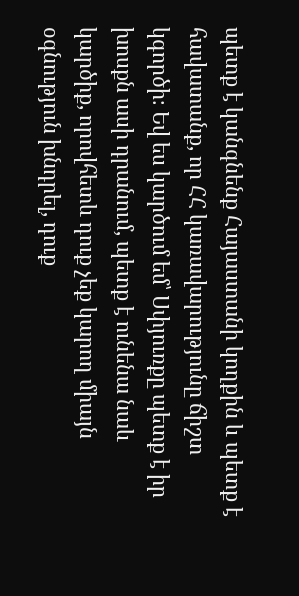պետք է կանգնենք Հայաստանի կողքին և պետք է հավատանք, որ ՀՀ կառավարությունը ճիշտ կգործի։ Եվ ես կարծում եմ՝ Սփյուռքը պետք է իր խոսքն ասի դրանում, պետք է ունենա նաև կարծիք, որովհետև դուք չեք կարող միայն օգնություն խնդրել, դուք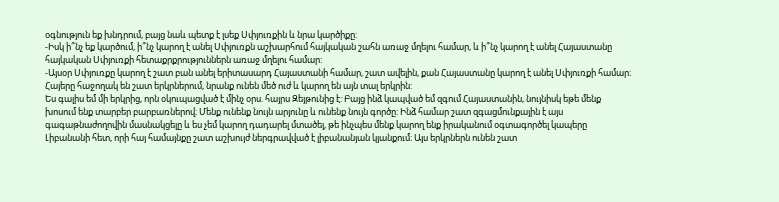օգնություն եք խնդրում, բայց նաև պետք է լսեք Սփյուռքին և նրա կարծիքը:
-Իսկ ի՞նչ եք կարծում, ի՞նչ կարող է անել Սփյուռքն աշխարհում հայկական շահն առաջ մղելու համար, և ի՞նչ կարող է անել Հայաստանը հայկական Սփյուռքի հետաքրքրություններն առաջ մղելու համար:
-Այսօր Սփյուռքը կարող է շատ բան անել երիտասարդ Հայաստանի համար, շատ ավելին, քան Հայաստանը կարող է անել Սփյուռքի համար։ Հայերը հաջողակ են շատ երկրներում, նրանք ունեն մեծ ուժ և կարող են այն տալ երկրին:
Ես գալիս եմ մի երկրից, որն օկուպացված է մինչ օրս. հայրս Զեյթունից է: Բայց ինձ կապված եմ զգում Հայաստանին, նույնիսկ եթե մենք խոսում ենք տարբեր բարբառներով։ Մենք ունենք նույն արյունը և ունենք նույն գործը: Ինձ համար շատ զգացմունքային է այս գագաթնաժողովին մասնակցելը և ես չեմ կարող դադարել մտածել, թե ինչպես մենք կարող ենք իրականում օգտագործել կապերը Լիբանանի հետ, որի հայ համայնքը շատ աշխույժ ներգրավված է լիբանանյան կյանքում։ Այս երկրներն ունեն շատ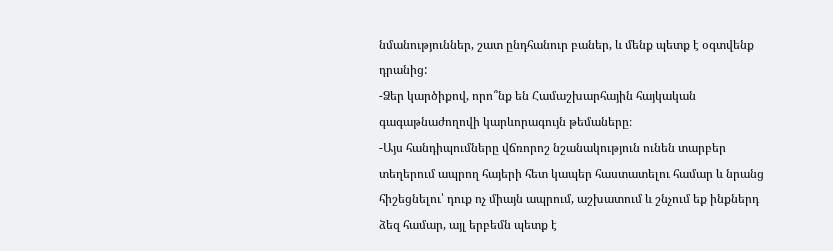նմանություններ, շատ ընդհանուր բաներ, և մենք պետք է օգտվենք դրանից:
-Ձեր կարծիքով, որո՞նք են Համաշխարհային հայկական գագաթնաժողովի կարևորագույն թեմաները։
-Այս հանդիպումները վճռորոշ նշանակություն ունեն տարբեր տեղերում ապրող հայերի հետ կապեր հաստատելու համար և նրանց հիշեցնելու՝ դուք ոչ միայն ապրում, աշխատում և շնչում եք ինքներդ ձեզ համար, այլ երբեմն պետք է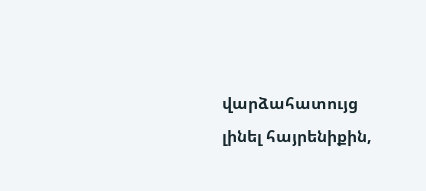վարձահատույց լինել հայրենիքին,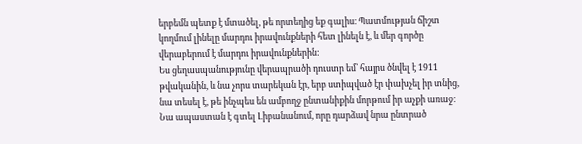երբեմն պետք է մտածել, թե որտեղից եք գալիս։ Պատմության ճիշտ կողմում լինելը մարդու իրավունքների հետ լինելն է, և մեր գործը վերաբերում է մարդու իրավունքներին:
Ես ցեղասպանությունը վերապրածի դուստր եմ՝ հայրս ծնվել է 1911 թվականին, և նա չորս տարեկան էր, երբ ստիպված էր փախչել իր տնից, նա տեսել է, թե ինչպես են ամբողջ ընտանիքին մորթում իր աչքի առաջ։ Նա ապաստան է գտել Լիբանանում, որը դարձավ նրա ընտրած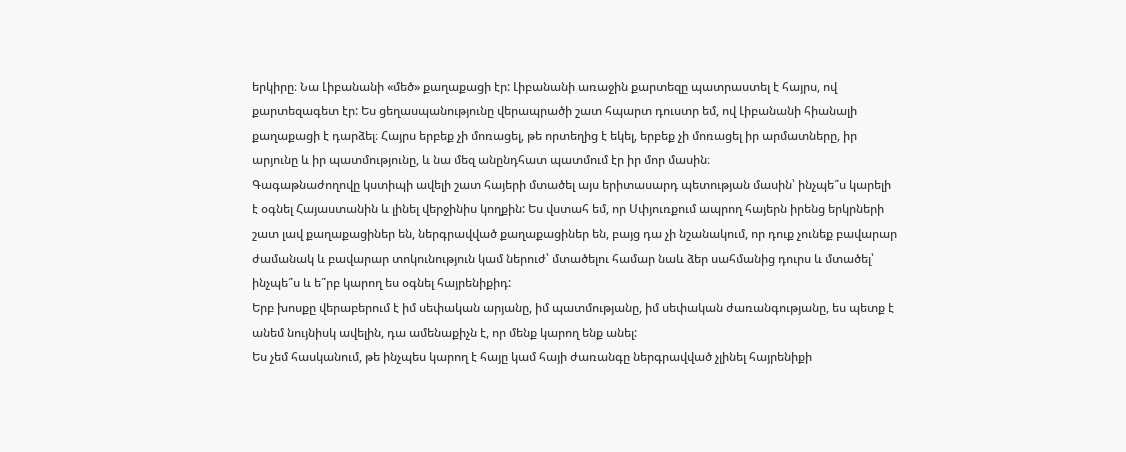երկիրը։ Նա Լիբանանի «մեծ» քաղաքացի էր: Լիբանանի առաջին քարտեզը պատրաստել է հայրս, ով քարտեզագետ էր: Ես ցեղասպանությունը վերապրածի շատ հպարտ դուստր եմ, ով Լիբանանի հիանալի քաղաքացի է դարձել։ Հայրս երբեք չի մոռացել, թե որտեղից է եկել, երբեք չի մոռացել իր արմատները, իր արյունը և իր պատմությունը, և նա մեզ անընդհատ պատմում էր իր մոր մասին։
Գագաթնաժողովը կստիպի ավելի շատ հայերի մտածել այս երիտասարդ պետության մասին՝ ինչպե՞ս կարելի է օգնել Հայաստանին և լինել վերջինիս կողքին: Ես վստահ եմ, որ Սփյուռքում ապրող հայերն իրենց երկրների շատ լավ քաղաքացիներ են, ներգրավված քաղաքացիներ են, բայց դա չի նշանակում, որ դուք չունեք բավարար ժամանակ և բավարար տոկունություն կամ ներուժ՝ մտածելու համար նաև ձեր սահմանից դուրս և մտածել՝ ինչպե՞ս և ե՞րբ կարող ես օգնել հայրենիքիդ:
Երբ խոսքը վերաբերում է իմ սեփական արյանը, իմ պատմությանը, իմ սեփական ժառանգությանը, ես պետք է անեմ նույնիսկ ավելին, դա ամենաքիչն է, որ մենք կարող ենք անել:
Ես չեմ հասկանում, թե ինչպես կարող է հայը կամ հայի ժառանգը ներգրավված չլինել հայրենիքի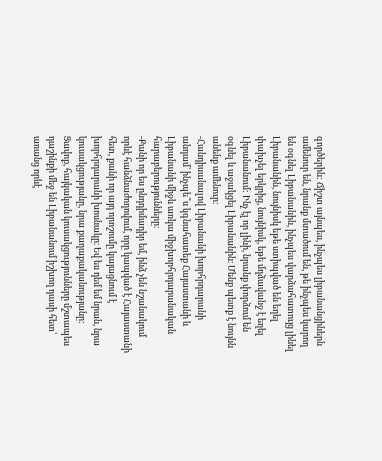գործերին: Ճիշտ այնպես, ինչպես լիբանանցիներն ամենուր են, նրանք մտածում են, թե ինչպես կարող են օգնել Լիբանանին, ինչպես վարձահատույց լինել Լիբանանին, նույնիսկ եթե ստիպված են եղել փախչել երկրից, նույնիսկ, եթե մղձավանջ է եղել Լիբանանում: Ինչ էլ որ լինի, նրանք փորձում են օգնել և աջակցել Լիբանանին։ Մենք պետք է նույնն անենք ամենուր:
-Հանդիսանալով Լիբանանի խորհրդարանի անդամ՝ ինչպե՞ս կգնահատեք Հայաստանի և Լիբանանի միջև առկա միջխորհրդարանական հարաբերությունները։
-Քանի որ ես ընդդիմադիր եմ, ինձ չեն նշանակում որևէ հանձնաժողովում, որը կապված է Հայաստանի հետ, քանի որ այդ որոշումը կայացնում է խորհրդարանի խոսնակը։ Եվ ես դեմ եմ նրան, նրա կուսակցությանը, նրա քաղաքականությանը: Ցավոք, հայկական կուսակցությունները մշտապես դաշինքի մեջ են Լիբանանում իշխող դասի հետ՝ առանց որևէ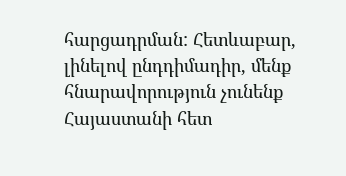հարցադրման: Հետևաբար, լինելով ընդդիմադիր, մենք հնարավորություն չունենք Հայաստանի հետ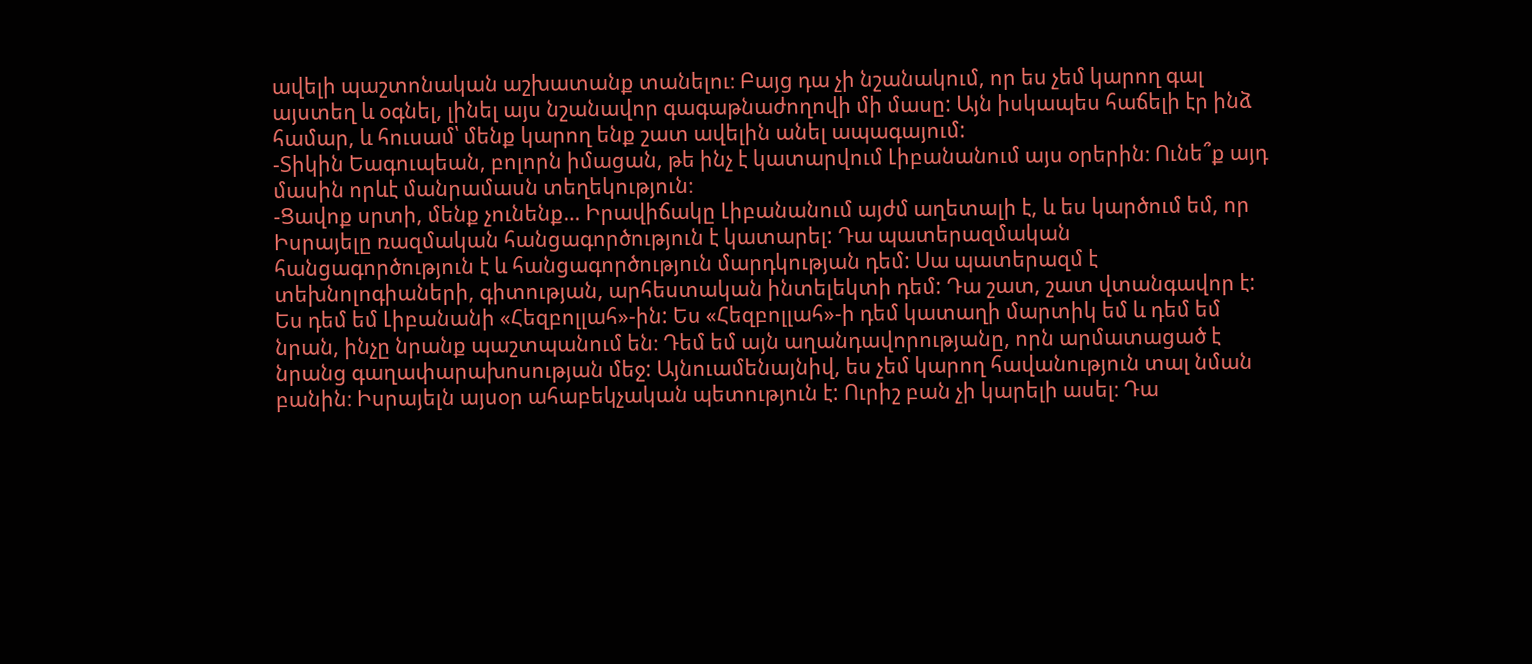ավելի պաշտոնական աշխատանք տանելու։ Բայց դա չի նշանակում, որ ես չեմ կարող գալ այստեղ և օգնել, լինել այս նշանավոր գագաթնաժողովի մի մասը: Այն իսկապես հաճելի էր ինձ համար, և հուսամ՝ մենք կարող ենք շատ ավելին անել ապագայում:
-Տիկին Եագուպեան, բոլորն իմացան, թե ինչ է կատարվում Լիբանանում այս օրերին։ Ունե՞ք այդ մասին որևէ մանրամասն տեղեկություն։
-Ցավոք սրտի, մենք չունենք… Իրավիճակը Լիբանանում այժմ աղետալի է, և ես կարծում եմ, որ Իսրայելը ռազմական հանցագործություն է կատարել: Դա պատերազմական հանցագործություն է և հանցագործություն մարդկության դեմ: Սա պատերազմ է տեխնոլոգիաների, գիտության, արհեստական ինտելեկտի դեմ: Դա շատ, շատ վտանգավոր է: Ես դեմ եմ Լիբանանի «Հեզբոլլահ»-ին: Ես «Հեզբոլլահ»-ի դեմ կատաղի մարտիկ եմ և դեմ եմ նրան, ինչը նրանք պաշտպանում են։ Դեմ եմ այն աղանդավորությանը, որն արմատացած է նրանց գաղափարախոսության մեջ: Այնուամենայնիվ, ես չեմ կարող հավանություն տալ նման բանին։ Իսրայելն այսօր ահաբեկչական պետություն է: Ուրիշ բան չի կարելի ասել։ Դա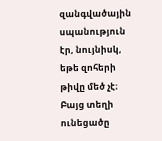զանգվածային սպանություն էր, նույնիսկ, եթե զոհերի թիվը մեծ չէ։ Բայց տեղի ունեցածը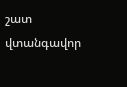շատ վտանգավոր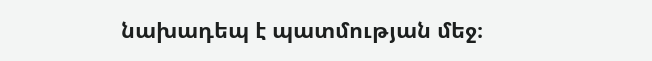նախադեպ է պատմության մեջ։